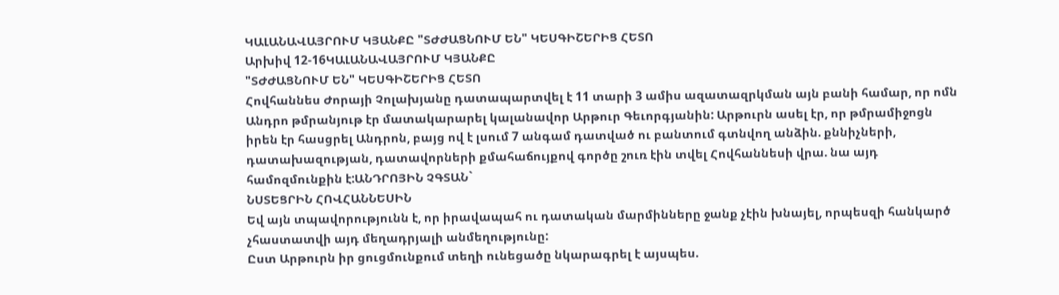ԿԱԼԱՆԱՎԱՅՐՈՒՄ ԿՅԱՆՔԸ "ՏԺԺԱՑՆՈՒՄ ԵՆ" ԿԵՍԳԻՇԵՐԻՑ ՀԵՏՈ
Արխիվ 12-16ԿԱԼԱՆԱՎԱՅՐՈՒՄ ԿՅԱՆՔԸ
"ՏԺԺԱՑՆՈՒՄ ԵՆ" ԿԵՍԳԻՇԵՐԻՑ ՀԵՏՈ
Հովհաննես Ժորայի Չոլախյանը դատապարտվել է 11 տարի 3 ամիս ազատազրկման այն բանի համար, որ ոմն Անդրո թմրանյութ էր մատակարարել կալանավոր Արթուր Գեւորգյանին: Արթուրն ասել էր, որ թմրամիջոցն իրեն էր հասցրել Անդրոն, բայց ով է լսում 7 անգամ դատված ու բանտում գտնվող անձին. քննիչների, դատախազության, դատավորների քմահաճույքով գործը շուռ էին տվել Հովհաննեսի վրա. նա այդ համոզմունքին է:ԱՆԴՐՈՅԻՆ ՉԳՏԱՆ`
ՆՍՏԵՑՐԻՆ ՀՈՎՀԱՆՆԵՍԻՆ
Եվ այն տպավորությունն է, որ իրավապահ ու դատական մարմինները ջանք չէին խնայել, որպեսզի հանկարծ չհաստատվի այդ մեղադրյալի անմեղությունը:
Ըստ Արթուրն իր ցուցմունքում տեղի ունեցածը նկարագրել է այսպես.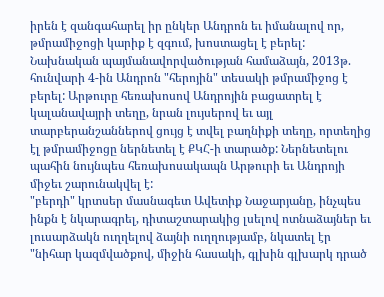իրեն է զանգահարել իր ընկեր Անդրոն եւ իմանալով որ, թմրամիջոցի կարիք է զգում, խոստացել է բերել: Նախնական պայմանավորվածության համաձայն, 2013թ. հունվարի 4-ին Անդրոն "հերոյին" տեսակի թմրամիջոց է բերել: Արթուրը հեռախոսով Անդրոյին բացատրել է կալանավայրի տեղը, նրան լույսերով եւ այլ տարբերանշաններով ցույց է տվել բաղնիքի տեղը, որտեղից էլ թմրամիջոցը ներնետել է ՔԿՀ-ի տարածք: Ներնետելու պահին նույնպես հեռախոսակապն Արթուրի եւ Անդրոյի միջեւ շարունակվել է:
"բերդի" կրտսեր մասնագետ Ավետիք Նաջարյանը, ինչպես ինքն է նկարագրել, դիտաշտարակից լսելով ոտնաձայներ եւ լուսարձակն ուղղելով ձայնի ուղղությամբ, նկատել էր "նիհար կազմվածքով, միջին հասակի, գլխին գլխարկ դրած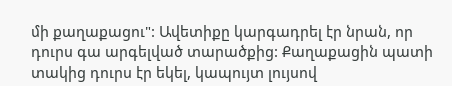մի քաղաքացու": Ավետիքը կարգադրել էր նրան, որ դուրս գա արգելված տարածքից: Քաղաքացին պատի տակից դուրս էր եկել, կապույտ լույսով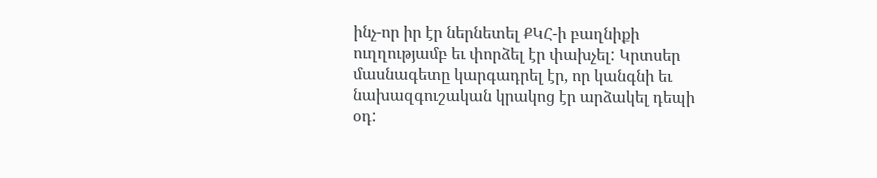ինչ-որ իր էր ներնետել ՔԿՀ-ի բաղնիքի ուղղությամբ եւ փորձել էր փախչել: Կրտսեր մասնագետը կարգադրել էր, որ կանգնի եւ նախազգուշական կրակոց էր արձակել դեպի օդ: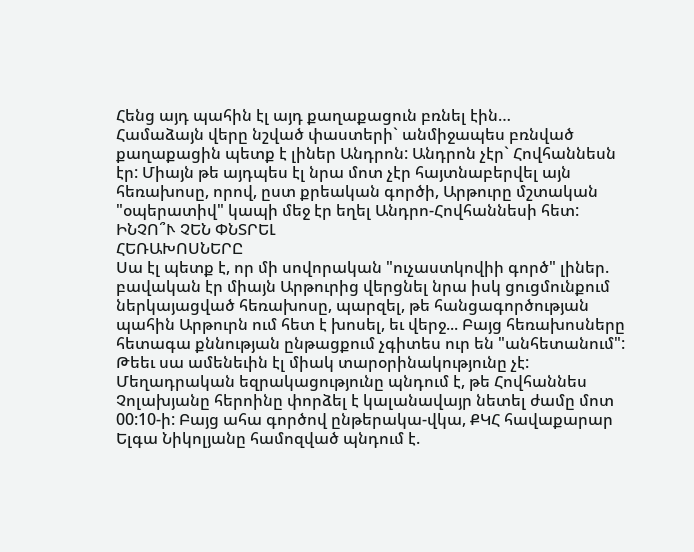Հենց այդ պահին էլ այդ քաղաքացուն բռնել էին…
Համաձայն վերը նշված փաստերի` անմիջապես բռնված քաղաքացին պետք է լիներ Անդրոն: Անդրոն չէր` Հովհաննեսն էր: Միայն թե այդպես էլ նրա մոտ չէր հայտնաբերվել այն հեռախոսը, որով, ըստ քրեական գործի, Արթուրը մշտական "օպերատիվ" կապի մեջ էր եղել Անդրո-Հովհաննեսի հետ:
ԻՆՉՈ՞Ւ ՉԵՆ ՓՆՏՐԵԼ
ՀԵՌԱԽՈՍՆԵՐԸ
Սա էլ պետք է, որ մի սովորական "ուչաստկովիի գործ" լիներ. բավական էր միայն Արթուրից վերցնել նրա իսկ ցուցմունքում ներկայացված հեռախոսը, պարզել, թե հանցագործության պահին Արթուրն ում հետ է խոսել, եւ վերջ... Բայց հեռախոսները հետագա քննության ընթացքում չգիտես ուր են "անհետանում":
Թեեւ սա ամենեւին էլ միակ տարօրինակությունը չէ: Մեղադրական եզրակացությունը պնդում է, թե Հովհաննես Չոլախյանը հերոինը փորձել է կալանավայր նետել ժամը մոտ 00:10-ի: Բայց ահա գործով ընթերակա-վկա, ՔԿՀ հավաքարար Ելգա Նիկոլյանը համոզված պնդում է.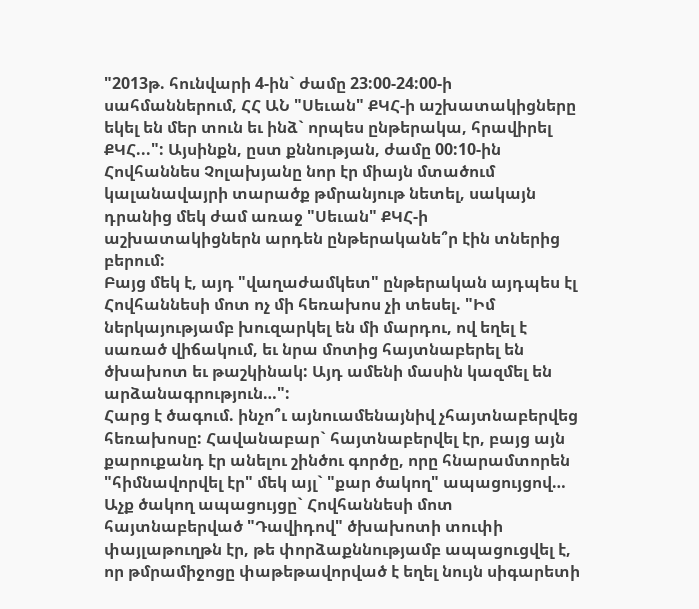"2013թ. հունվարի 4-ին` ժամը 23:00-24:00-ի սահմաններում, ՀՀ ԱՆ "Սեւան" ՔԿՀ-ի աշխատակիցները եկել են մեր տուն եւ ինձ` որպես ընթերակա, հրավիրել ՔԿՀ...": Այսինքն, ըստ քննության, ժամը 00:10-ին Հովհաննես Չոլախյանը նոր էր միայն մտածում կալանավայրի տարածք թմրանյութ նետել, սակայն դրանից մեկ ժամ առաջ "Սեւան" ՔԿՀ-ի աշխատակիցներն արդեն ընթերականե՞ր էին տներից բերում:
Բայց մեկ է, այդ "վաղաժամկետ" ընթերական այդպես էլ Հովհաննեսի մոտ ոչ մի հեռախոս չի տեսել. "Իմ ներկայությամբ խուզարկել են մի մարդու, ով եղել է սառած վիճակում, եւ նրա մոտից հայտնաբերել են ծխախոտ եւ թաշկինակ: Այդ ամենի մասին կազմել են արձանագրություն…":
Հարց է ծագում. ինչո՞ւ այնուամենայնիվ չհայտնաբերվեց հեռախոսը: Հավանաբար` հայտնաբերվել էր, բայց այն քարուքանդ էր անելու շինծու գործը, որը հնարամտորեն "հիմնավորվել էր" մեկ այլ` "քար ծակող" ապացույցով…
Աչք ծակող ապացույցը` Հովհաննեսի մոտ հայտնաբերված "Դավիդով" ծխախոտի տուփի փայլաթուղթն էր, թե փորձաքննությամբ ապացուցվել է, որ թմրամիջոցը փաթեթավորված է եղել նույն սիգարետի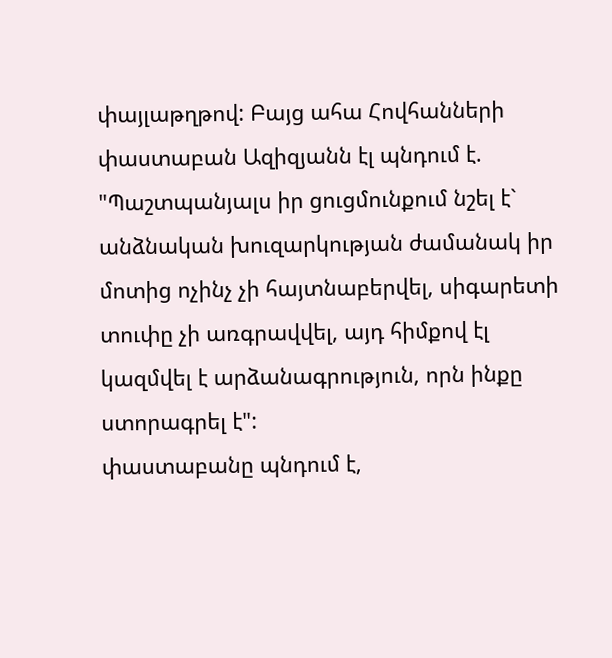փայլաթղթով: Բայց ահա Հովհանների փաստաբան Ազիզյանն էլ պնդում է. "Պաշտպանյալս իր ցուցմունքում նշել է` անձնական խուզարկության ժամանակ իր մոտից ոչինչ չի հայտնաբերվել, սիգարետի տուփը չի առգրավվել, այդ հիմքով էլ կազմվել է արձանագրություն, որն ինքը ստորագրել է":
փաստաբանը պնդում է,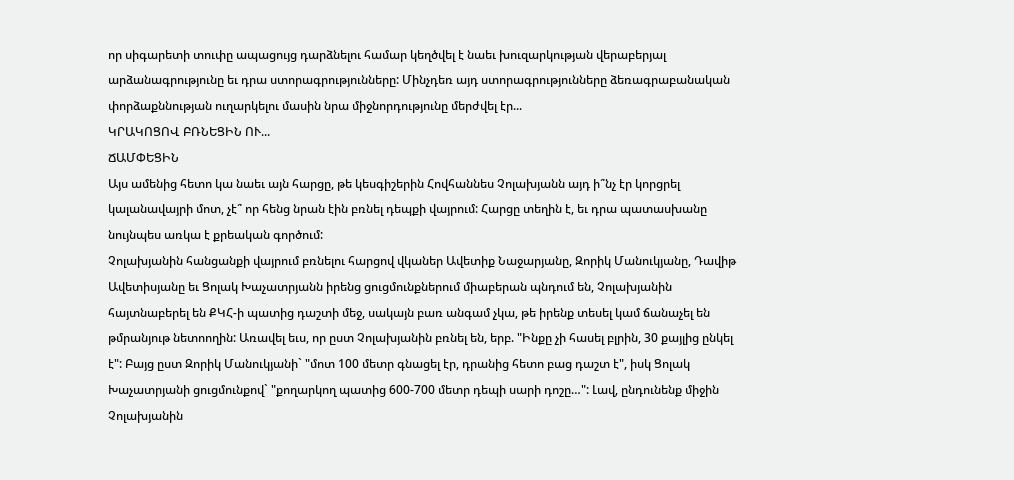որ սիգարետի տուփը ապացույց դարձնելու համար կեղծվել է նաեւ խուզարկության վերաբերյալ արձանագրությունը եւ դրա ստորագրությունները: Մինչդեռ այդ ստորագրությունները ձեռագրաբանական փորձաքննության ուղարկելու մասին նրա միջնորդությունը մերժվել էր...
ԿՐԱԿՈՑՈՎ ԲՌՆԵՑԻՆ ՈՒ...
ՃԱՄՓԵՑԻՆ
Այս ամենից հետո կա նաեւ այն հարցը, թե կեսգիշերին Հովհաննես Չոլախյանն այդ ի՞նչ էր կորցրել կալանավայրի մոտ, չէ՞ որ հենց նրան էին բռնել դեպքի վայրում: Հարցը տեղին է, եւ դրա պատասխանը նույնպես առկա է քրեական գործում:
Չոլախյանին հանցանքի վայրում բռնելու հարցով վկաներ Ավետիք Նաջարյանը, Զորիկ Մանուկյանը, Դավիթ Ավետիսյանը եւ Ցոլակ Խաչատրյանն իրենց ցուցմունքներում միաբերան պնդում են, Չոլախյանին հայտնաբերել են ՔԿՀ-ի պատից դաշտի մեջ, սակայն բառ անգամ չկա, թե իրենք տեսել կամ ճանաչել են թմրանյութ նետոողին: Առավել եւս, որ ըստ Չոլախյանին բռնել են, երբ. "Ինքը չի հասել բլրին, 30 քայլից ընկել է": Բայց ըստ Զորիկ Մանուկյանի` "մոտ 100 մետր գնացել էր, դրանից հետո բաց դաշտ է", իսկ Ցոլակ Խաչատրյանի ցուցմունքով` "քողարկող պատից 600-700 մետր դեպի սարի դոշը…": Լավ, ընդունենք միջին Չոլախյանին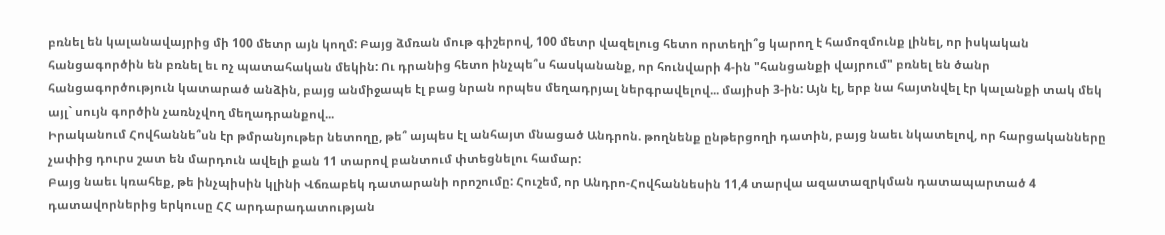բռնել են կալանավայրից մի 100 մետր այն կողմ: Բայց ձմռան մութ գիշերով, 100 մետր վազելուց հետո որտեղի՞ց կարող է համոզմունք լինել, որ իսկական հանցագործին են բռնել եւ ոչ պատահական մեկին: Ու դրանից հետո ինչպե՞ս հասկանանք, որ հունվարի 4-ին "հանցանքի վայրում" բռնել են ծանր հանցագործություն կատարած անձին, բայց անմիջապե էլ բաց նրան որպես մեղադրյալ ներգրավելով... մայիսի 3-ին: Այն էլ, երբ նա հայտնվել էր կալանքի տակ մեկ այլ` սույն գործին չառնչվող մեղադրանքով...
Իրականում Հովհաննե՞սն էր թմրանյութեր նետողը, թե՞ այպես էլ անհայտ մնացած Անդրոն. թողնենք ընթերցողի դատին, բայց նաեւ նկատելով, որ հարցականները չափից դուրս շատ են մարդուն ավելի քան 11 տարով բանտում փտեցնելու համար:
Բայց նաեւ կռահեք, թե ինչպիսին կլինի Վճռաբեկ դատարանի որոշումը: Հուշեմ, որ Անդրո-Հովհաննեսին 11,4 տարվա ազատազրկման դատապարտած 4 դատավորներից երկուսը ՀՀ արդարադատության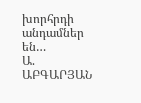խորհրդի անդամներ են…
Ա. ԱԲԳԱՐՅԱՆ